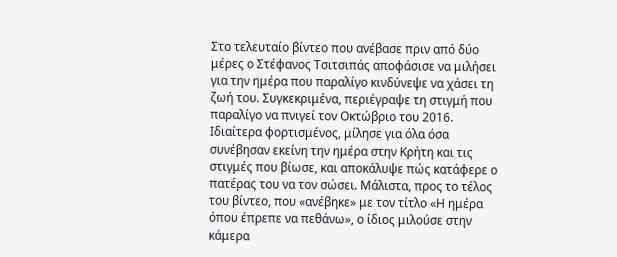Στο τελευταίο βίντεο που ανέβασε πριν από δύο μέρες ο Στέφανος Τσιτσιπάς αποφάσισε να μιλήσει για την ημέρα που παραλίγο κινδύνεψε να χάσει τη ζωή του. Συγκεκριμένα, περιέγραψε τη στιγμή που παραλίγο να πνιγεί τον Οκτώβριο του 2016.
Ιδιαίτερα φορτισμένος, μίλησε για όλα όσα συνέβησαν εκείνη την ημέρα στην Κρήτη και τις στιγμές που βίωσε, και αποκάλυψε πώς κατάφερε ο πατέρας του να τον σώσει. Μάλιστα, προς το τέλος του βίντεο, που «ανέβηκε» με τον τίτλο «Η ημέρα όπου έπρεπε να πεθάνω», ο ίδιος μιλούσε στην κάμερα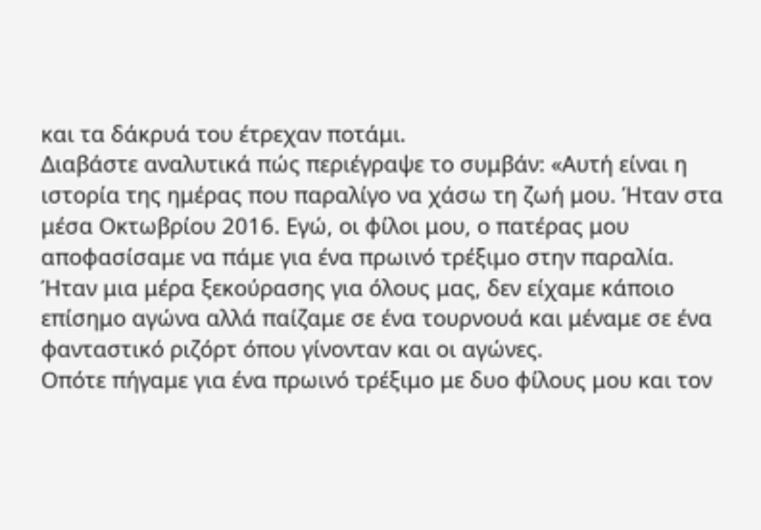και τα δάκρυά του έτρεχαν ποτάμι.
Διαβάστε αναλυτικά πώς περιέγραψε το συμβάν: «Αυτή είναι η ιστορία της ημέρας που παραλίγο να χάσω τη ζωή μου. Ήταν στα μέσα Οκτωβρίου 2016. Εγώ, οι φίλοι μου, ο πατέρας μου αποφασίσαμε να πάμε για ένα πρωινό τρέξιμο στην παραλία. Ήταν μια μέρα ξεκούρασης για όλους μας, δεν είχαμε κάποιο επίσημο αγώνα αλλά παίζαμε σε ένα τουρνουά και μέναμε σε ένα φανταστικό ριζόρτ όπου γίνονταν και οι αγώνες.
Οπότε πήγαμε για ένα πρωινό τρέξιμο με δυο φίλους μου και τον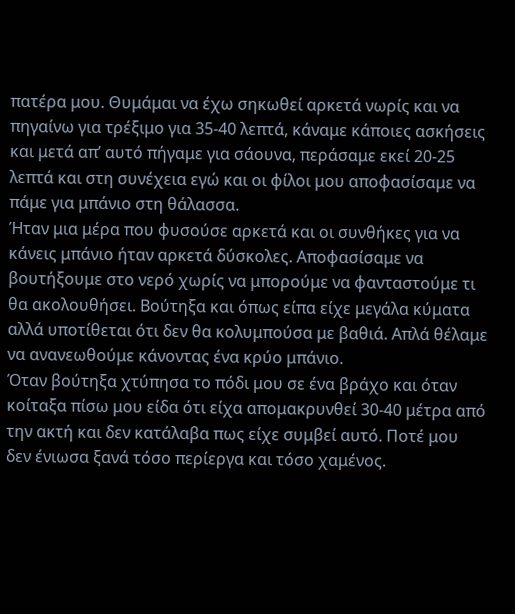πατέρα μου. Θυμάμαι να έχω σηκωθεί αρκετά νωρίς και να πηγαίνω για τρέξιμο για 35-40 λεπτά, κάναμε κάποιες ασκήσεις και μετά απ’ αυτό πήγαμε για σάουνα, περάσαμε εκεί 20-25 λεπτά και στη συνέχεια εγώ και οι φίλοι μου αποφασίσαμε να πάμε για μπάνιο στη θάλασσα.
Ήταν μια μέρα που φυσούσε αρκετά και οι συνθήκες για να κάνεις μπάνιο ήταν αρκετά δύσκολες. Αποφασίσαμε να βουτήξουμε στο νερό χωρίς να μπορούμε να φανταστούμε τι θα ακολουθήσει. Βούτηξα και όπως είπα είχε μεγάλα κύματα αλλά υποτίθεται ότι δεν θα κολυμπούσα με βαθιά. Απλά θέλαμε να ανανεωθούμε κάνοντας ένα κρύο μπάνιο.
Όταν βούτηξα χτύπησα το πόδι μου σε ένα βράχο και όταν κοίταξα πίσω μου είδα ότι είχα απομακρυνθεί 30-40 μέτρα από την ακτή και δεν κατάλαβα πως είχε συμβεί αυτό. Ποτέ μου δεν ένιωσα ξανά τόσο περίεργα και τόσο χαμένος.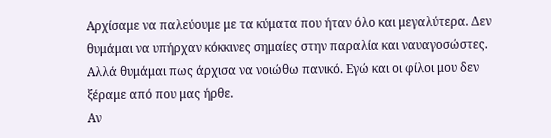Αρχίσαμε να παλεύουμε με τα κύματα που ήταν όλο και μεγαλύτερα. Δεν θυμάμαι να υπήρχαν κόκκινες σημαίες στην παραλία και ναυαγοσώστες. Αλλά θυμάμαι πως άρχισα να νοιώθω πανικό. Εγώ και οι φίλοι μου δεν ξέραμε από που μας ήρθε.
Αν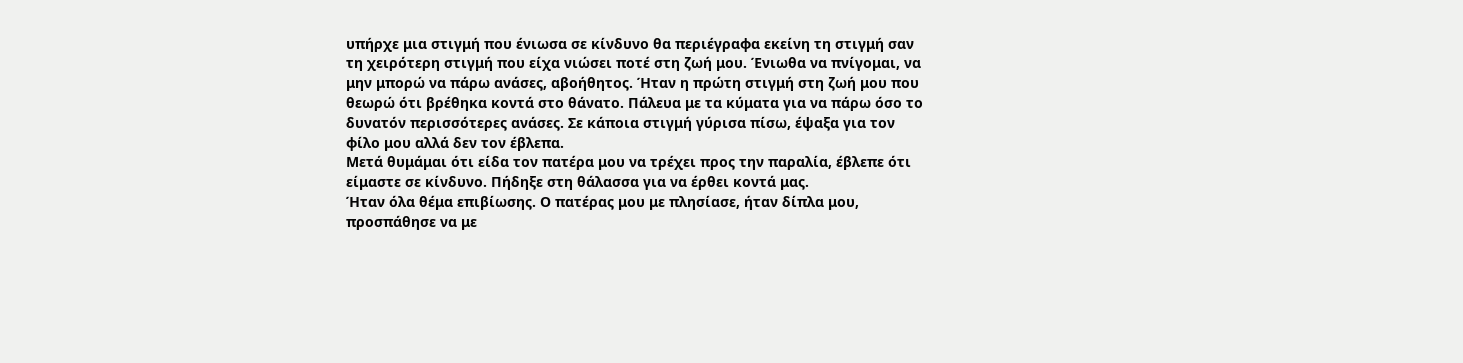υπήρχε μια στιγμή που ένιωσα σε κίνδυνο θα περιέγραφα εκείνη τη στιγμή σαν τη χειρότερη στιγμή που είχα νιώσει ποτέ στη ζωή μου. Ένιωθα να πνίγομαι, να μην μπορώ να πάρω ανάσες, αβοήθητος. Ήταν η πρώτη στιγμή στη ζωή μου που θεωρώ ότι βρέθηκα κοντά στο θάνατο. Πάλευα με τα κύματα για να πάρω όσο το δυνατόν περισσότερες ανάσες. Σε κάποια στιγμή γύρισα πίσω, έψαξα για τον φίλο μου αλλά δεν τον έβλεπα.
Μετά θυμάμαι ότι είδα τον πατέρα μου να τρέχει προς την παραλία, έβλεπε ότι είμαστε σε κίνδυνο. Πήδηξε στη θάλασσα για να έρθει κοντά μας.
Ήταν όλα θέμα επιβίωσης. Ο πατέρας μου με πλησίασε, ήταν δίπλα μου, προσπάθησε να με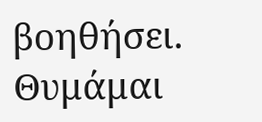βοηθήσει. Θυμάμαι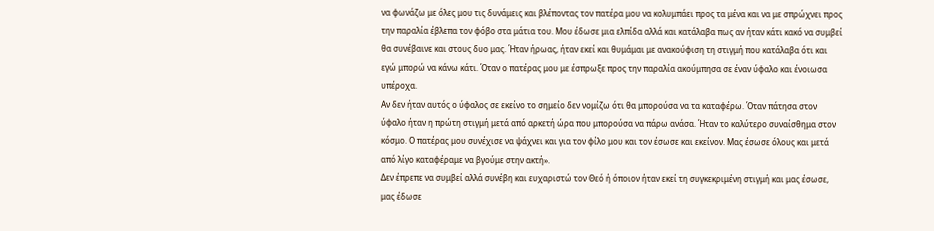να φωνάζω με όλες μου τις δυνάμεις και βλέποντας τον πατέρα μου να κολυμπάει προς τα μένα και να με σπρώχνει προς την παραλία έβλεπα τον φόβο στα μάτια του. Μου έδωσε μια ελπίδα αλλά και κατάλαβα πως αν ήταν κάτι κακό να συμβεί θα συνέβαινε και στους δυο μας. Ήταν ήρωας, ήταν εκεί και θυμάμαι με ανακούφιση τη στιγμή που κατάλαβα ότι και εγώ μπορώ να κάνω κάτι. Όταν ο πατέρας μου με έσπρωξε προς την παραλία ακούμπησα σε έναν ύφαλο και ένοιωσα υπέροχα.
Αν δεν ήταν αυτός ο ύφαλος σε εκείνο το σημείο δεν νομίζω ότι θα μπορούσα να τα καταφέρω. Όταν πάτησα στον ύφαλο ήταν η πρώτη στιγμή μετά από αρκετή ώρα που μπορούσα να πάρω ανάσα. Ήταν το καλύτερο συναίσθημα στον κόσμο. Ο πατέρας μου συνέχισε να ψάχνει και για τον φίλο μου και τον έσωσε και εκείνον. Μας έσωσε όλους και μετά από λίγο καταφέραμε να βγούμε στην ακτή».
Δεν έπρεπε να συμβεί αλλά συνέβη και ευχαριστώ τον Θεό ή όποιον ήταν εκεί τη συγκεκριμένη στιγμή και μας έσωσε, μας έδωσε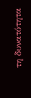τη δυνατότητα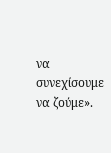να συνεχίσουμε να ζούμε».